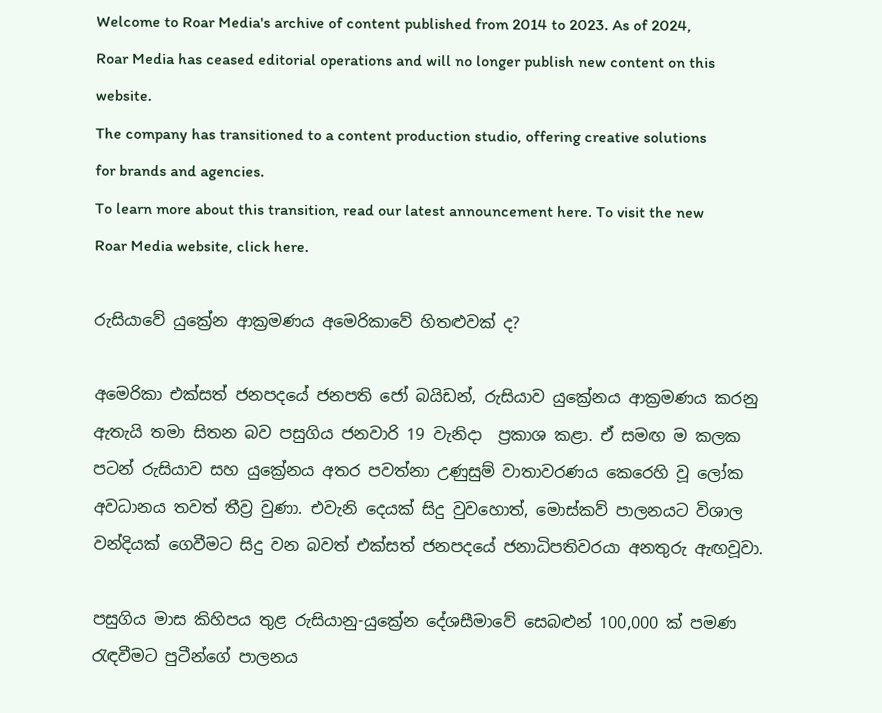Welcome to Roar Media's archive of content published from 2014 to 2023. As of 2024, Roar Media has ceased editorial operations and will no longer publish new content on this website.
The company has transitioned to a content production studio, offering creative solutions for brands and agencies.
To learn more about this transition, read our latest announcement here. To visit the new Roar Media website, click here.

රුසියාවේ යුක්‍රේන ආක්‍රමණය අමෙරිකාවේ හිතළුවක් ද?

අමෙරිකා එක්සත් ජනපදයේ ජනපති ජෝ බයිඩන්, රුසියාව යුක්‍රේනය ආක්‍රමණය කරනු ඇතැයි තමා සිතන බව පසුගිය ජනවාරි 19 වැනිදා  ප්‍රකාශ කළා. ඒ සමඟ ම කලක පටන් රුසියාව සහ යුක්‍රේනය අතර පවත්නා උණුසුම් වාතාවරණය කෙරෙහි වූ ලෝක අවධානය තවත් තීව්‍ර වුණා. එවැනි දෙයක් සිදු වුවහොත්, මොස්කව් පාලනයට විශාල වන්දියක් ගෙවීමට සිදු වන බවත් එක්සත් ජනපදයේ ජනාධිපතිවරයා අනතුරු ඇඟවූවා.

පසුගිය මාස කිහිපය තුළ රුසියානු-යුක්‍රේන දේශසීමාවේ සෙබළුන් 100,000 ක් පමණ රැඳවීමට පුටීන්ගේ පාලනය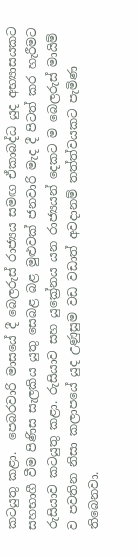කටයුතු කළා.  පෙබරවාරි මාසයේ දී බෙලරුස් රාජ්‍යය සමඟ ඒකාබද්ධ යුද අභ්‍යාසයකට සහභාගී වීම පිණිස සැලකිය යුතු සෙබළ බළ මුළුවක් ජනවාරි මැද දී පිටත් කර හැරීමට රුසියාව කටයුතු කළා. රුසියාව සහ යුක්‍රේනය යන රාජ්‍යයන් දෙකට ම බෙලරුස් මායිම් ව පවතින නිසා කලාපයේ යුද උණුසුම වඩ වඩාත් අවදානම් තත්ත්වයකට පැමිණ තිබෙනවා.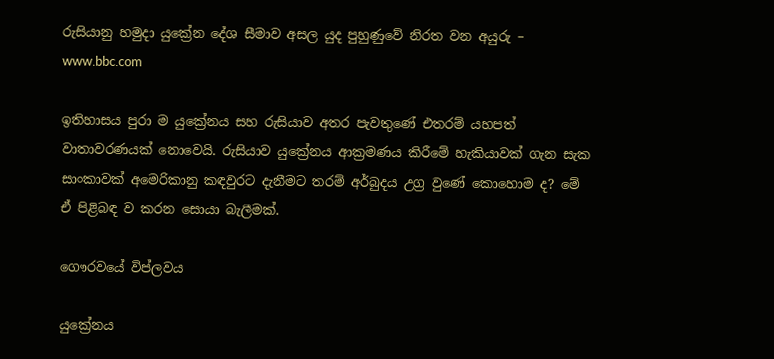රුසියානු හමුදා යුක්‍රේන දේශ සීමාව අසල යුද පුහුණුවේ නිරත වන අයුරු – www.bbc.com

ඉතිහාසය පුරා ම යුක්‍රේනය සහ රුසියාව අතර පැවතුණේ එතරම් යහපත් වාතාවරණයක් නොවෙයි. රුසියාව යුක්‍රේනය ආක්‍රමණය කිරීමේ හැකියාවක් ගැන සැක සාංකාවක් අමෙරිකානු කඳවුරට දැනීමට තරම් අර්බුදය උග්‍ර වුණේ කොහොම ද? මේ ඒ පිළිබඳ ව කරන සොයා බැලීමක්.

ගෞරවයේ විප්ලවය

යුක්‍රේනය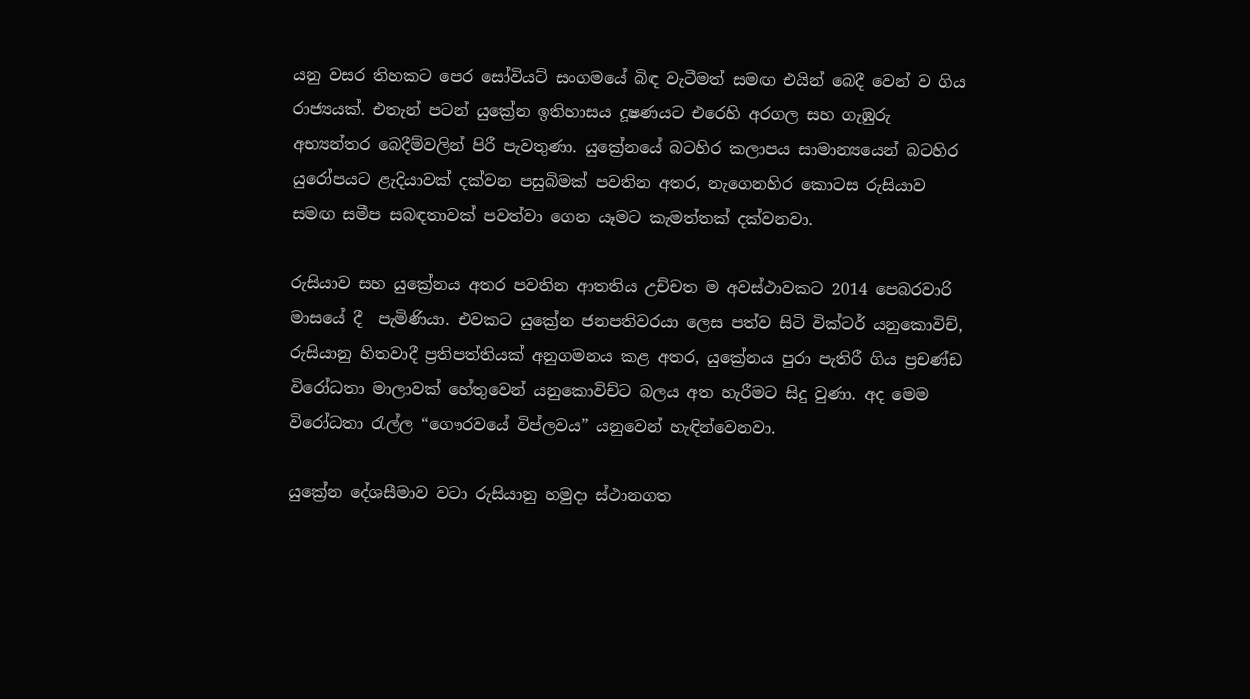යනු වසර තිහකට පෙර සෝවියට් සංගමයේ බිඳ වැටීමත් සමඟ එයින් බෙදී වෙන් ව ගිය රාජ්‍යයක්. එතැන් පටන් යුක්‍රේන ඉතිහාසය දූෂණයට එරෙහි අරගල සහ ගැඹුරු අභ්‍යන්තර බෙදීම්වලින් පිරී පැවතුණා. යුක්‍රේනයේ බටහිර කලාපය සාමාන්‍යයෙන් බටහිර යුරෝපයට ළැදියාවක් දක්වන පසුබිමක් පවතින අතර, නැගෙනහිර කොටස රුසියාව සමඟ සමීප සබඳතාවක් පවත්වා ගෙන යෑමට කැමත්තක් දක්වනවා.

රුසියාව සහ යුක්‍රේනය අතර පවතින ආතතිය උච්චත ම අවස්ථාවකට 2014 පෙබරවාරි මාසයේ දී  පැමිණියා. එවකට යුක්‍රේන ජනපතිවරයා ලෙස පත්ව සිටි වික්ටර් යනුකොවිච්, රුසියානු හිතවාදී ප්‍රතිපත්තියක් අනුගමනය කළ අතර, යුක්‍රේනය පුරා පැතිරී ගිය ප්‍රචණ්ඩ විරෝධතා මාලාවක් හේතුවෙන් යනුකොවිච්ට බලය අත හැරීමට සිදු වුණා. අද මෙම විරෝධතා රැල්ල “ගෞරවයේ විප්ලවය” යනුවෙන් හැඳින්වෙනවා.

යුක්‍රේන දේශසීමාව වටා රුසියානු හමුදා ස්ථානගත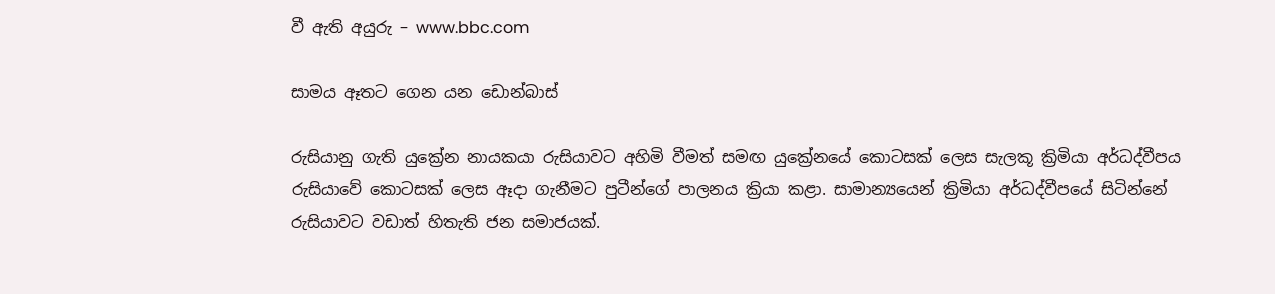වී ඇති අයුරු – www.bbc.com

සාමය ඈතට ගෙන යන ඩොන්බාස්

රුසියානු ගැති යුක්‍රේන නායකයා රුසියාවට අහිමි වීමත් සමඟ යුක්‍රේනයේ කොටසක් ලෙස සැලකූ ක්‍රිමියා අර්ධද්වීපය රුසියාවේ කොටසක් ලෙස ඈදා ගැනීමට පුටීන්ගේ පාලනය ක්‍රියා කළා. සාමාන්‍යයෙන් ක්‍රිමියා අර්ධද්වීපයේ සිටින්නේ රුසියාවට වඩාත් හිතැති ජන සමාජයක්.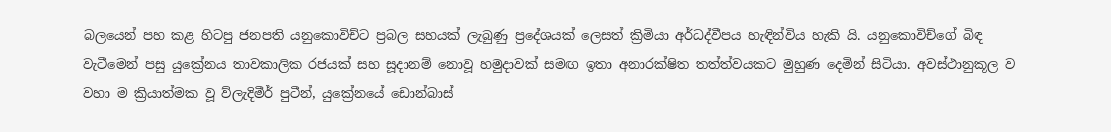බලයෙන් පහ කළ හිටපු ජනපති යනුකොවිච්ට ප්‍රබල සහයක් ලැබුණු ප්‍රදේශයක් ලෙසත් ක්‍රිමියා අර්ධද්වීපය හැඳින්විය හැකි යි. යනුකොවිච්ගේ බිඳ වැටීමෙන් පසු යුක්‍රේනය තාවකාලික රජයක් සහ සූදානම් නොවූ හමුදාවක් සමඟ ඉතා අනාරක්ෂිත තත්ත්වයකට මුහුණ දෙමින් සිටියා. අවස්ථානුකූල ව වහා ම ක්‍රියාත්මක වූ ව්ලැදිමීර් පුටීන්, යුක්‍රේනයේ ඩොන්බාස්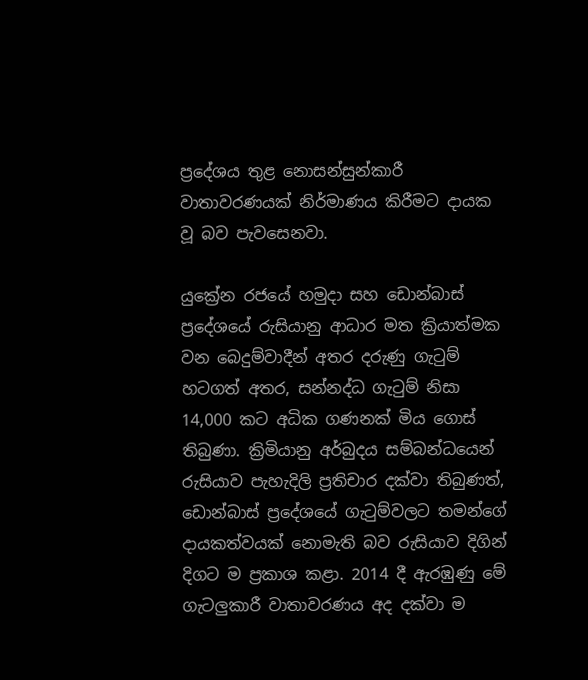ප්‍රදේශය තුළ නොසන්සුන්කාරී වාතාවරණයක් නිර්මාණය කිරීමට දායක වූ බව පැවසෙනවා.

යුක්‍රේන රජයේ හමුදා සහ ඩොන්බාස් ප්‍රදේශයේ රුසියානු ආධාර මත ක්‍රියාත්මක වන බෙදුම්වාදීන් අතර දරුණු ගැටුම් හටගත් අතර, සන්නද්ධ ගැටුම් නිසා 14,000 කට අධික ගණනක් මිය ගොස් තිබුණා. ක්‍රිමියානු අර්බුදය සම්බන්ධයෙන් රුසියාව පැහැදිලි ප්‍රතිචාර දක්වා තිබුණත්, ඩොන්බාස් ප්‍රදේශයේ ගැටුම්වලට තමන්ගේ දායකත්වයක් නොමැති බව රුසියාව දිගින් දිගට ම ප්‍රකාශ කළා. 2014 දී ඇරඹුණු මේ ගැටලුකාරී වාතාවරණය අද දක්වා ම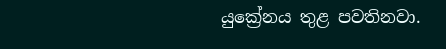යුක්‍රේනය තුළ පවතිනවා.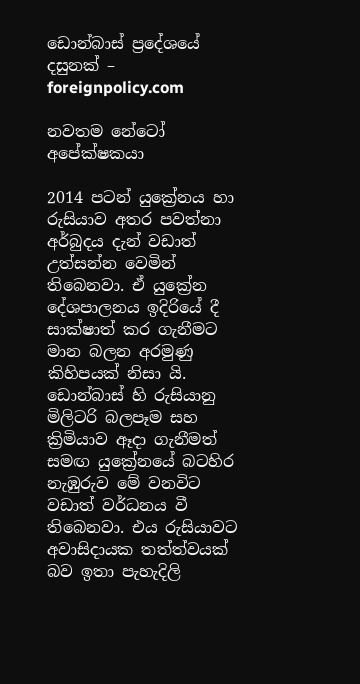ඩොන්බාස් ප්‍රදේශයේ දසුනක් – foreignpolicy.com

නවතම නේටෝ අපේක්ෂකයා

2014 පටන් යුක්‍රේනය හා රුසියාව අතර පවත්නා අර්බුදය දැන් වඩාත් උත්සන්න වෙමින් තිබෙනවා. ඒ යුක්‍රේන දේශපාලනය ඉදිරියේ දී සාක්ෂාත් කර ගැනීමට මාන බලන අරමුණු කිහිපයක් නිසා යි. ඩොන්බාස් හි රුසියානු මිලිටරි බලපෑම සහ ක්‍රිමියාව ඈදා ගැනීමත් සමඟ යුක්‍රේනයේ බටහිර නැඹුරුව මේ වනවිට වඩාත් වර්ධනය වී තිබෙනවා. එය රුසියාවට අවාසිදායක තත්ත්වයක් බව ඉතා පැහැදිලි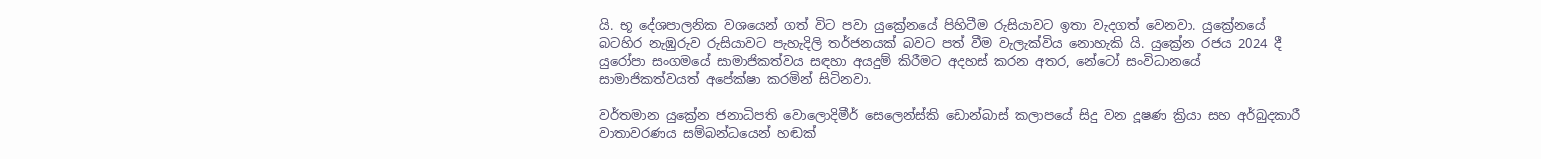යි. භූ දේශපාලනික වශයෙන් ගත් විට පවා යුක්‍රේනයේ පිහිටීම රුසියාවට ඉතා වැදගත් වෙනවා. යුක්‍රේනයේ බටහිර නැඹුරුව රුසියාවට පැහැදිලි තර්ජනයක් බවට පත් වීම වැලැක්විය නොහැකි යි. යුක්‍රේන රජය 2024 දී යුරෝපා සංගමයේ සාමාජිකත්වය සඳහා අයදුම් කිරීමට අදහස් කරන අතර, නේටෝ සංවිධානයේ සාමාජිකත්වයත් අපේක්ෂා කරමින් සිටිනවා.

වර්තමාන යුක්‍රේන ජනාධිපති වොලොදිමීර් සෙලෙන්ස්කි ඩොන්බාස් කලාපයේ සිදු වන දූෂණ ක්‍රියා සහ අර්බුදකාරී වාතාවරණය සම්බන්ධයෙන් හඬක්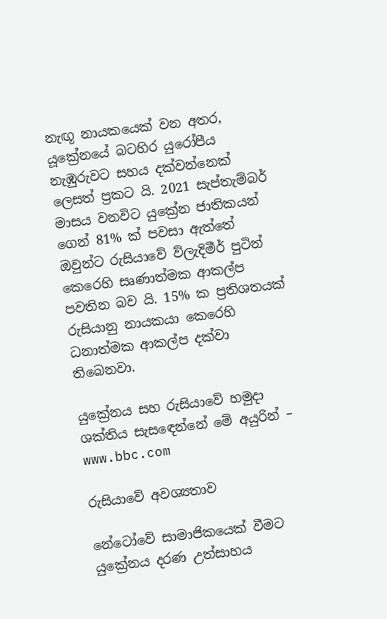නැඟූ නායකයෙක් වන අතර, යූක්‍රේනයේ බටහිර යුරෝපීය නැඹුරුවට සහය දක්වන්නෙක් ලෙසත් ප්‍රකට යි. 2021 සැප්තැම්බර් මාසය වනවිට යුක්‍රේන ජාතිකයන් ගෙන් 81% ක් පවසා ඇත්තේ ඔවුන්ට රුසියාවේ ව්ලැදිමීර් පුටින් කෙරෙහි සෘණාත්මක ආකල්ප පවතින බව යි. 15% ක ප්‍රතිශතයක් රුසියානු නායකයා කෙරෙහි ධනාත්මක ආකල්ප දක්වා තිබෙනවා.

යුක්‍රේනය සහ රුසියාවේ හමුදා ශක්තිය සැසඳෙන්නේ මේ අයුරින් – www.bbc.com

රුසියාවේ අවශ්‍යතාව

නේටෝවේ සාමාජිකයෙක් වීමට යුක්‍රේනය දරණ උත්සාහය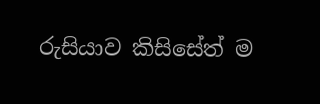රුසියාව කිසිසේත් ම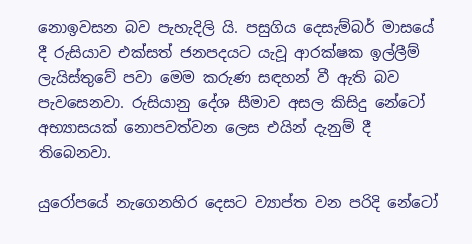නොඉවසන බව පැහැදිලි යි. පසුගිය දෙසැම්බර් මාසයේ දී රුසියාව එක්සත් ජනපදයට යැවූ ආරක්ෂක ඉල්ලීම් ලැයිස්තුවේ පවා මෙම කරුණ සඳහන් වී ඇති බව පැවසෙනවා. රුසියානු දේශ සීමාව අසල කිසිදු නේටෝ අභ්‍යාසයක් නොපවත්වන ලෙස එයින් දැනුම් දී තිබෙනවා.

යුරෝපයේ නැගෙනහිර දෙසට ව්‍යාප්ත වන පරිදි නේටෝ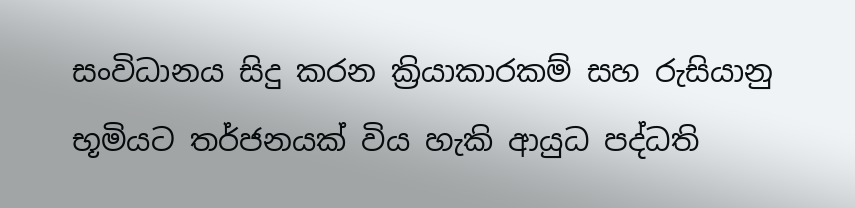සංවිධානය සිදු කරන ක්‍රියාකාරකම් සහ රුසියානු භූමියට තර්ජනයක් විය හැකි ආයුධ පද්ධති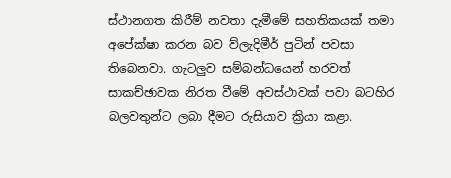ස්ථානගත කිරීම් නවතා දැමීමේ සහතිකයක් තමා අපේක්ෂා කරන බව ව්ලැදිමීර් පුටින් පවසා තිබෙනවා. ගැටලුව සම්බන්ධයෙන් හරවත් සාකච්ඡාවක නිරත වීමේ අවස්ථාවක් පවා බටහිර බලවතුන්ට ලබා දීමට රුසියාව ක්‍රියා කළා.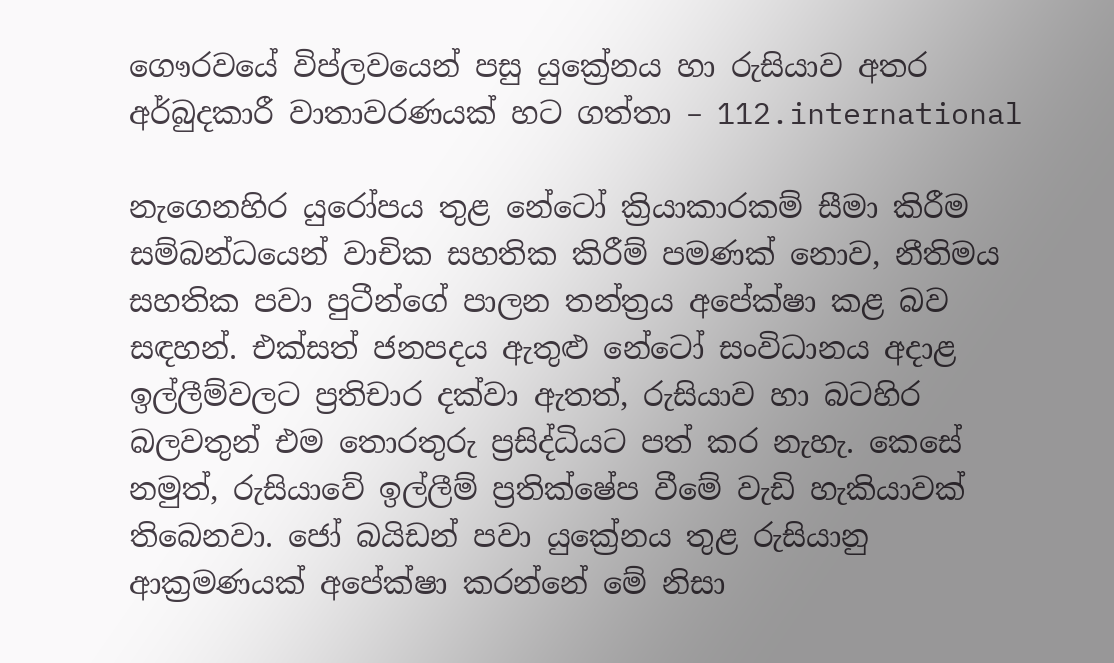ගෞරවයේ විප්ලවයෙන් පසු යුක්‍රේනය හා රුසියාව අතර අර්බුදකාරී වාතාවරණයක් හට ගත්තා – 112.international

නැගෙනහිර යුරෝපය තුළ නේටෝ ක්‍රියාකාරකම් සීමා කිරීම සම්බන්ධයෙන් වාචික සහතික කිරීම් පමණක් නොව, නීතිමය සහතික පවා පුටීන්ගේ පාලන තන්ත්‍රය අපේක්ෂා කළ බව සඳහන්. එක්සත් ජනපදය ඇතුළු නේටෝ සංවිධානය අදාළ ඉල්ලීම්වලට ප්‍රතිචාර දක්වා ඇතත්, රුසියාව හා බටහිර බලවතුන් එම තොරතුරු ප්‍රසිද්ධියට පත් කර නැහැ. කෙසේ නමුත්, රුසියාවේ ඉල්ලීම් ප්‍රතික්ෂේප වීමේ වැඩි හැකියාවක් තිබෙනවා. ජෝ බයිඩන් පවා යුක්‍රේනය තුළ රුසියානු ආක්‍රමණයක් අපේක්ෂා කරන්නේ මේ නිසා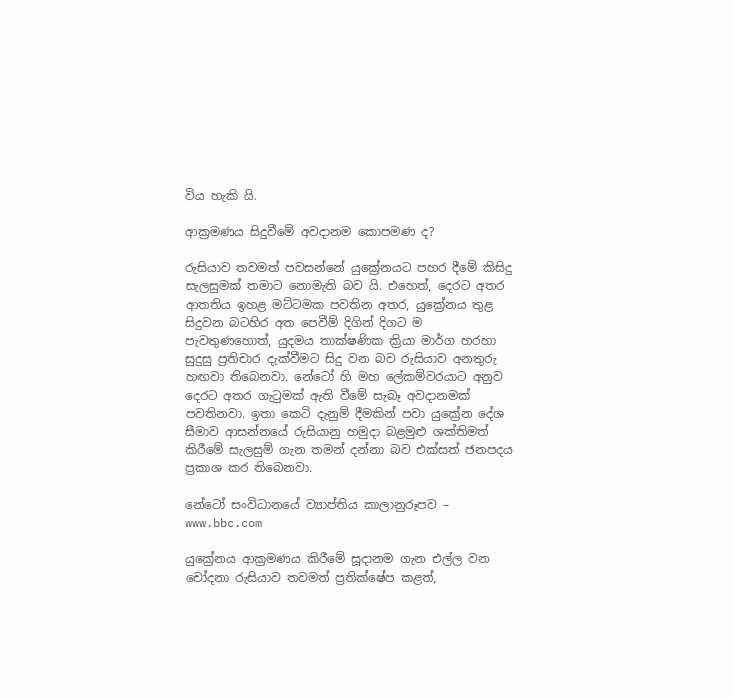විය හැකි යි.

ආක්‍රමණය සිදුවීමේ අවදානම කොපමණ ද?

රුසියාව තවමත් පවසන්නේ යුක්‍රේනයට පහර දීමේ කිසිදු සැලසුමක් තමාට නොමැති බව යි. එහෙත්, දෙරට අතර ආතතිය ඉහළ මට්ටමක පවතින අතර, යුක්‍රේනය තුළ සිදුවන බටහිර අත පෙවීම් දිගින් දිගට ම පැවතුණහොත්, යුදමය තාක්ෂණික ක්‍රියා මාර්ග හරහා සුදුසු ප්‍රතිචාර දැක්වීමට සිදු වන බව රුසියාව අනතුරු හඟවා තිබෙනවා. නේටෝ හි මහ ලේකම්වරයාට අනුව දෙරට අතර ගැටුමක් ඇති වීමේ සැබෑ අවදානමක් පවතිනවා. ඉතා කෙටි දැනුම් දීමකින් පවා යුක්‍රේන දේශ සීමාව ආසන්නයේ රුසියානු හමුදා බළමුළු ශක්තිමත් කිරීමේ සැලසුම් ගැන තමන් දන්නා බව එක්සත් ජනපදය ප්‍රකාශ කර තිබෙනවා.

නේටෝ සංවිධානයේ ව්‍යාප්තිය කාලානුරූපව – www.bbc.com

යුක්‍රේනය ආක්‍රමණය කිරීමේ සූදානම ගැන එල්ල වන චෝදනා රුසියාව තවමත් ප්‍රතික්ෂේප කළත්,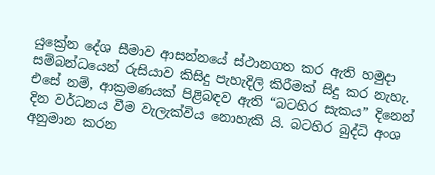යුක්‍රේන දේශ සීමාව ආසන්නයේ ස්ථානගත කර ඇති හමුදා සම්බන්ධයෙන් රුසියාව කිසිදු පැහැදිලි කිරීමක් සිදු කර නැහැ. එසේ නම්, ආක්‍රමණයක් පිළිබඳව ඇති “බටහිර සැකය” දිනෙන් දින වර්ධනය වීම වැලැක්විය නොහැකි යි. බටහිර බුද්ධි අංශ අනුමාන කරන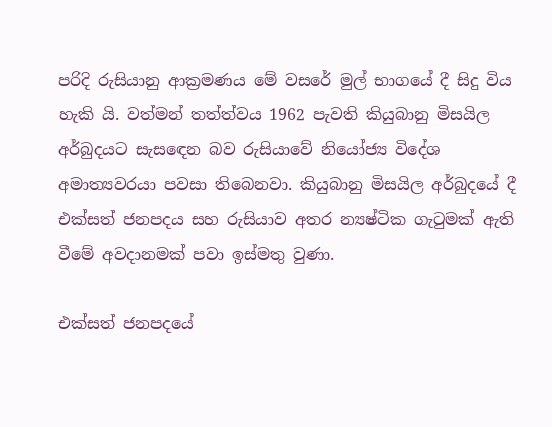පරිදි රුසියානු ආක්‍රමණය මේ වසරේ මුල් භාගයේ දී සිදු විය හැකි යි. වත්මන් තත්ත්වය 1962 පැවති කියුබානු මිසයිල අර්බුදයට සැසඳෙන බව රුසියාවේ නියෝජ්‍ය විදේශ අමාත්‍යවරයා පවසා තිබෙනවා. කියුබානු මිසයිල අර්බුදයේ දී එක්සත් ජනපදය සහ රුසියාව අතර න්‍යෂ්ටික ගැටුමක් ඇති වීමේ අවදානමක් පවා ඉස්මතු වුණා.

එක්සත් ජනපදයේ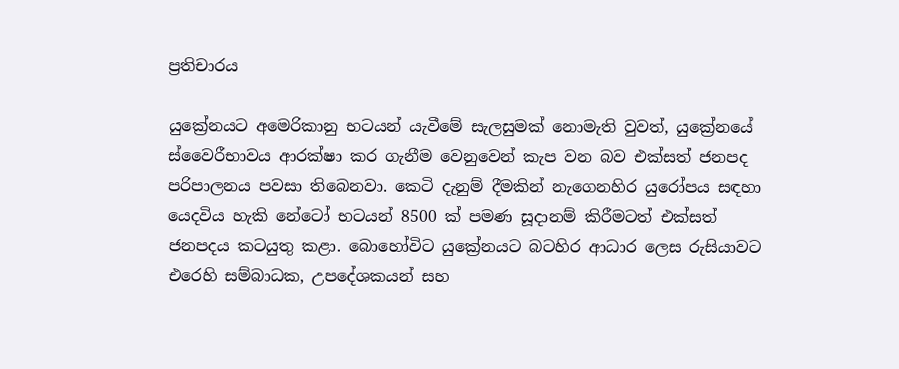ප්‍රතිචාරය

යුක්‍රේනයට අමෙරිකානු භටයන් යැවීමේ සැලසුමක් නොමැති වුවත්, යුක්‍රේනයේ ස්වෛරීභාවය ආරක්ෂා කර ගැනීම වෙනුවෙන් කැප වන බව එක්සත් ජනපද පරිපාලනය පවසා තිබෙනවා. කෙටි දැනුම් දීමකින් නැගෙනහිර යුරෝපය සඳහා යෙදවිය හැකි නේටෝ භටයන් 8500 ක් පමණ සූදානම් කිරීමටත් එක්සත් ජනපදය කටයුතු කළා. බොහෝවිට යුක්‍රේනයට බටහිර ආධාර ලෙස රුසියාවට එරෙහි සම්බාධක, උපදේශකයන් සහ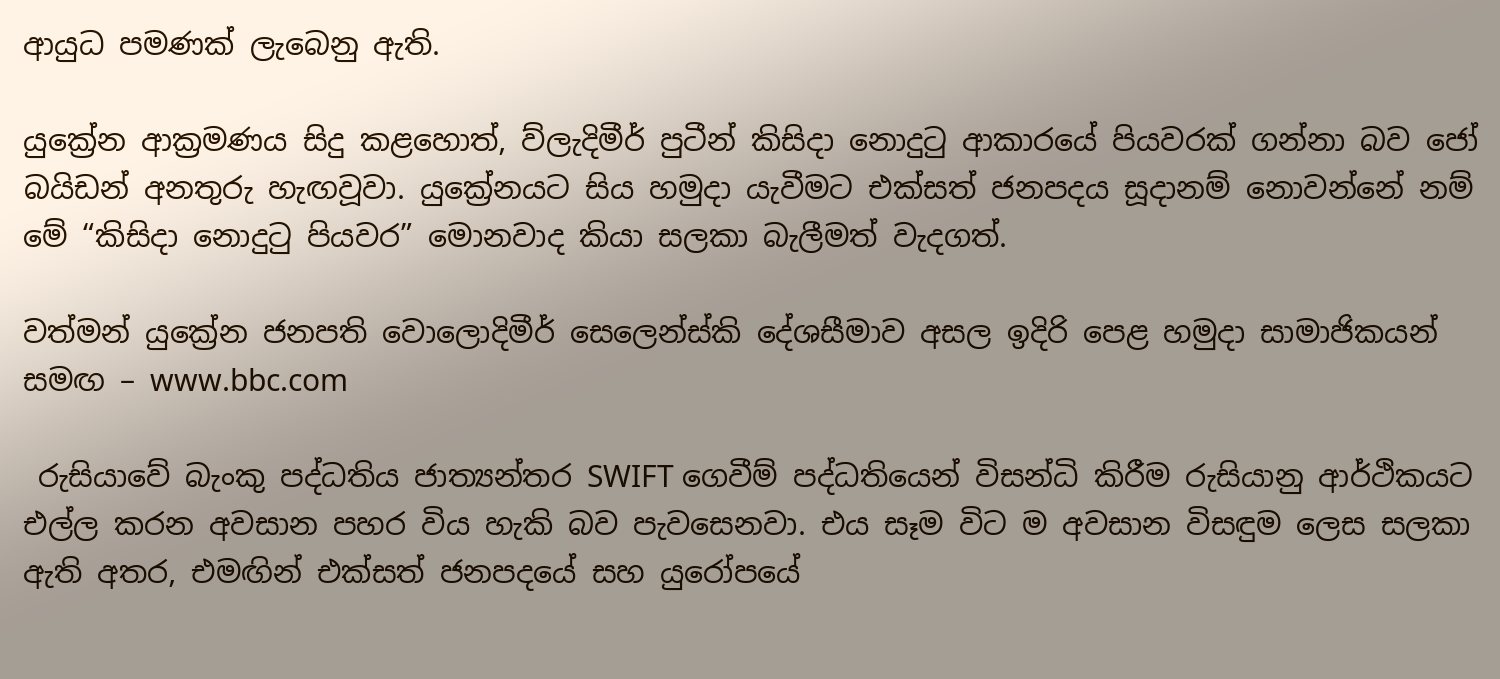ආයුධ පමණක් ලැබෙනු ඇති.

යුක්‍රේන ආක්‍රමණය සිදු කළහොත්, ව්ලැදිමීර් පුටීන් කිසිදා නොදුටු ආකාරයේ පියවරක් ගන්නා බව ජෝ බයිඩන් අනතුරු හැඟවූවා. යුක්‍රේනයට සිය හමුදා යැවීමට එක්සත් ජනපදය සූදානම් නොවන්නේ නම් මේ “කිසිදා නොදුටු පියවර” මොනවාද කියා සලකා බැලීමත් වැදගත්.

වත්මන් යුක්‍රේන ජනපති වොලොදිමීර් සෙලෙන්ස්කි දේශසීමාව අසල ඉදිරි පෙළ හමුදා සාමාජිකයන් සමඟ – www.bbc.com

 රුසියාවේ බැංකු පද්ධතිය ජාත්‍යන්තර SWIFT ගෙවීම් පද්ධතියෙන් විසන්ධි කිරීම රුසියානු ආර්ථිකයට එල්ල කරන අවසාන පහර විය හැකි බව පැවසෙනවා. එය සෑම විට ම අවසාන විසඳුම ලෙස සලකා ඇති අතර, එමඟින් එක්සත් ජනපදයේ සහ යුරෝපයේ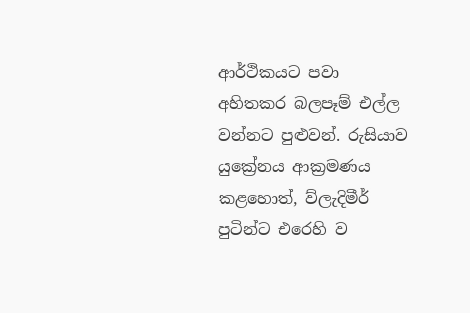ආර්ථිකයට පවා අහිතකර බලපෑම් එල්ල වන්නට පුළුවන්. රුසියාව  යුක්‍රේනය ආක්‍රමණය කළහොත්, ව්ලැදිමීර් පුටින්ට එරෙහි ව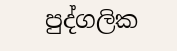පුද්ගලික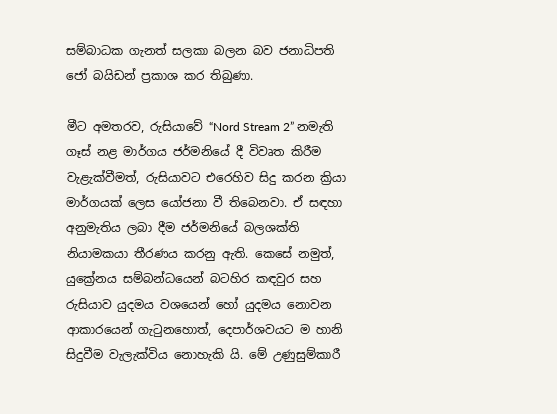සම්බාධක ගැනත් සලකා බලන බව ජනාධිපති ජෝ බයිඩන් ප්‍රකාශ කර තිබුණා.

මීට අමතරව, රුසියාවේ “Nord Stream 2” නමැති ගෑස් නළ මාර්ගය ජර්මනියේ දී විවෘත කිරීම වැළැක්වීමත්, රුසියාවට එරෙහිව සිදු කරන ක්‍රියා මාර්ගයක් ලෙස යෝජනා වී තිබෙනවා. ඒ සඳහා අනුමැතිය ලබා දීම ජර්මනියේ බලශක්ති නියාමකයා තීරණය කරනු ඇති. කෙසේ නමුත්, යුක්‍රේනය සම්බන්ධයෙන් බටහිර කඳවුර සහ රුසියාව යුදමය වශයෙන් හෝ යුදමය නොවන ආකාරයෙන් ගැටුනහොත්, දෙපාර්ශවයට ම හානි සිදුවීම වැලැක්විය නොහැකි යි. මේ උණුසුම්කාරී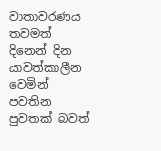වාතාවරණය තවමත් දිනෙන් දින යාවත්කාලීන වෙමින් පවතින පුවතක් බවත්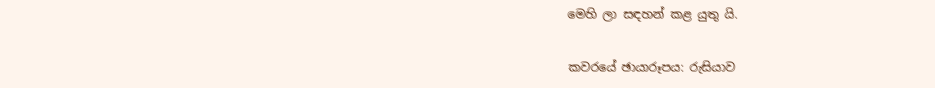මෙහි ලා සඳහන් කළ යුතු යි.

කවරයේ ඡායාරූපය: රුසියාව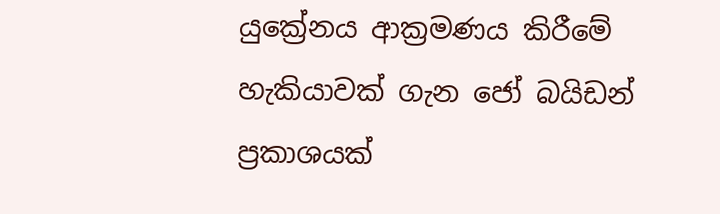යුක්‍රේනය ආක්‍රමණය කිරීමේ හැකියාවක් ගැන ජෝ බයිඩන් ප්‍රකාශයක්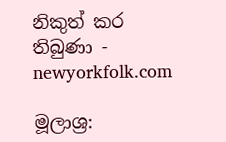නිකුත් කර තිබුණා - newyorkfolk.com

මූලාශ්‍ර: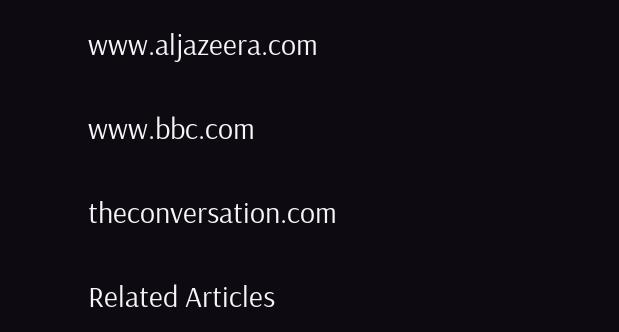www.aljazeera.com

www.bbc.com

theconversation.com

Related Articles